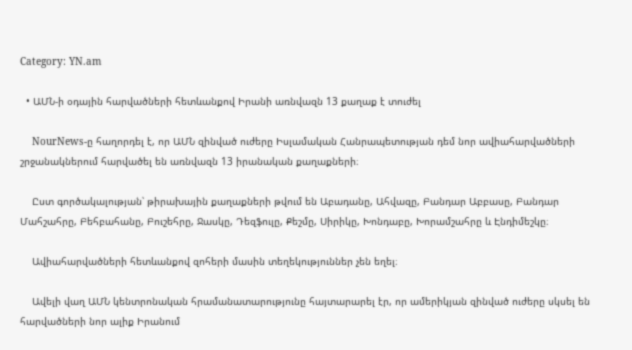Category: YN.am

  • ԱՄՆ-ի օդային հարվածների հետևանքով Իրանի առնվազն 13 քաղաք է տուժել

    NourNews-ը հաղորդել է, որ ԱՄՆ զինված ուժերը Իսլամական Հանրապետության դեմ նոր ավիահարվածների շրջանակներում հարվածել են առնվազն 13 իրանական քաղաքների։

    Ըստ գործակալության՝ թիրախային քաղաքների թվում են Աբադանը, Ահվազը, Բանդար Աբբասը, Բանդար Մահշահրը, Բեհբահանը, Բուշեհրը, Ջասկը, Դեզֆուլը, Քեշմը, Սիրիկը, Խոնդաբը, Խորամշահրը և Էնդիմեշկը։

    Ավիահարվածների հետևանքով զոհերի մասին տեղեկություններ չեն եղել։

    Ավելի վաղ ԱՄՆ կենտրոնական հրամանատարությունը հայտարարել էր, որ ամերիկյան զինված ուժերը սկսել են հարվածների նոր ալիք Իրանում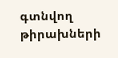գտնվող թիրախների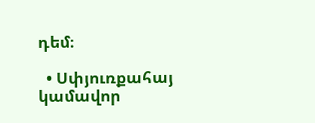դեմ։

  • Սփյուռքահայ կամավոր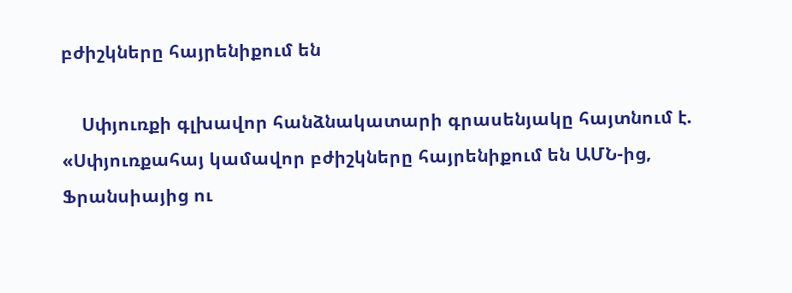բժիշկները հայրենիքում են

    Սփյուռքի գլխավոր հանձնակատարի գրասենյակը հայտնում է. «Սփյուռքահայ կամավոր բժիշկները հայրենիքում են ԱՄՆ-ից, Ֆրանսիայից ու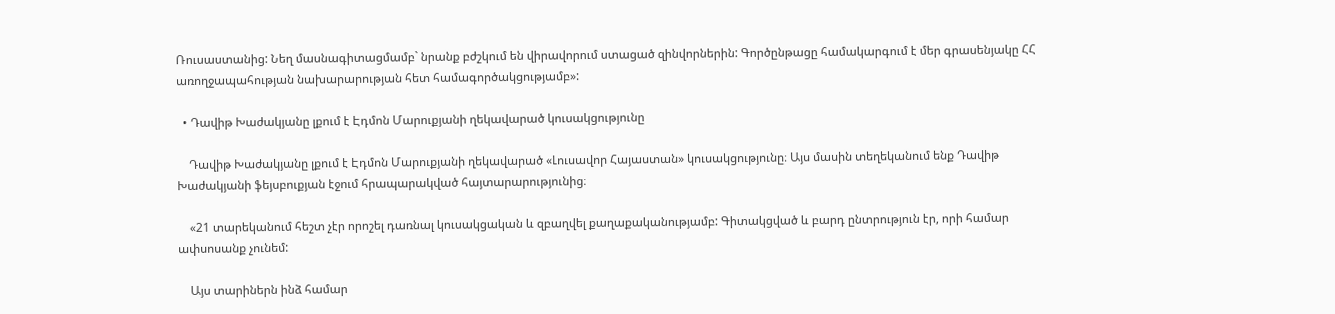Ռուսաստանից: Նեղ մասնագիտացմամբ` նրանք բժշկում են վիրավորում ստացած զինվորներին: Գործընթացը համակարգում է մեր գրասենյակը ՀՀ առողջապահության նախարարության հետ համագործակցությամբ»:

  • Դավիթ Խաժակյանը լքում է Էդմոն Մարուքյանի ղեկավարած կուսակցությունը

    Դավիթ Խաժակյանը լքում է Էդմոն Մարուքյանի ղեկավարած «Լուսավոր Հայաստան» կուսակցությունը։ Այս մասին տեղեկանում ենք Դավիթ Խաժակյանի ֆեյսբուքյան էջում հրապարակված հայտարարությունից։

    «21 տարեկանում հեշտ չէր որոշել դառնալ կուսակցական և զբաղվել քաղաքականությամբ: Գիտակցված և բարդ ընտրություն էր, որի համար ափսոսանք չունեմ:

    Այս տարիներն ինձ համար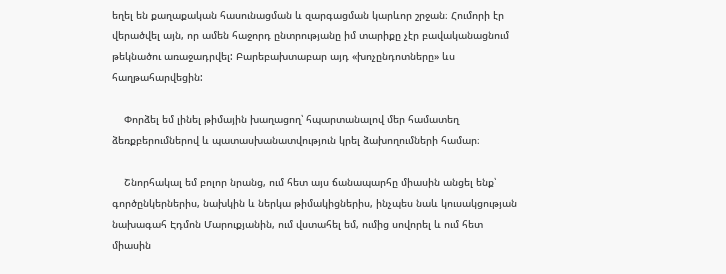եղել են քաղաքական հասունացման և զարգացման կարևոր շրջան։ Հումորի էր վերածվել այն, որ ամեն հաջորդ ընտրությանը իմ տարիքը չէր բավականացնում թեկնածու առաջադրվել: Բարեբախտաբար այդ «խոչընդոտները» ևս հաղթահարվեցին:

    Փորձել եմ լինել թիմային խաղացող՝ հպարտանալով մեր համատեղ ձեռքբերումներով և պատասխանատվություն կրել ձախողումների համար։

    Շնորհակալ եմ բոլոր նրանց, ում հետ այս ճանապարհը միասին անցել ենք՝ գործընկերներիս, նախկին և ներկա թիմակիցներիս, ինչպես նաև կուսակցության նախագահ Էդմոն Մարուքյանին, ում վստահել եմ, ումից սովորել և ում հետ միասին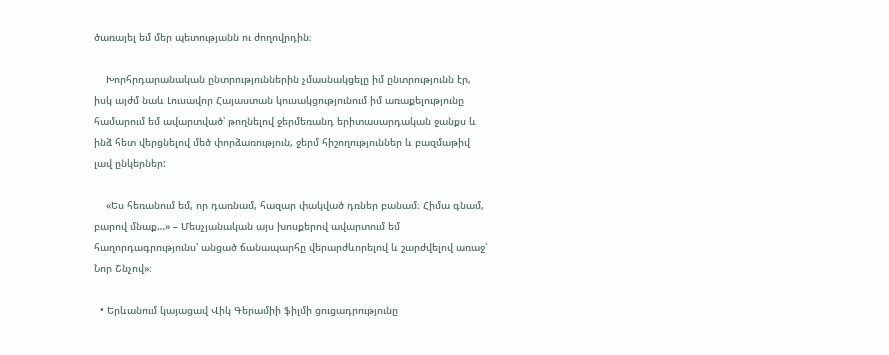ծառայել եմ մեր պետությանն ու ժողովրդին։

    Խորհրդարանական ընտրություններին չմասնակցելը իմ ընտրությունն էր, իսկ այժմ նաև Լուսավոր Հայաստան կուսակցությունում իմ առաքելությունը համարում եմ ավարտված՝ թողնելով ջերմեռանդ երիտասարդական ջանքս և ինձ հետ վերցնելով մեծ փորձառություն, ջերմ հիշողություններ և բազմաթիվ լավ ընկերներ:

    «Ես հեռանում եմ, որ դառնամ, հազար փակված դռներ բանամ։ Հիմա գնամ, բարով մնաք…» – Մեսչյանական այս խոսքերով ավարտում եմ հաղորդագրությունս՝ անցած ճանապարհը վերարժևորելով և շարժվելով առաջ՝ Նոր Շնչով»։

  • Երևանում կայացավ Վիկ Գերամիի ֆիլմի ցուցադրությունը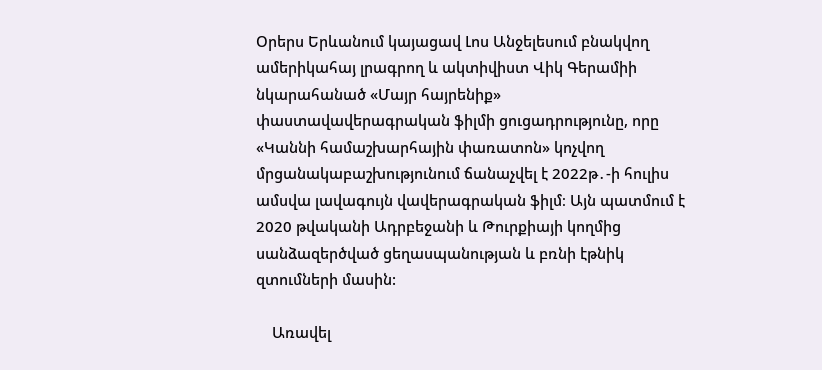Օրերս Երևանում կայացավ Լոս Անջելեսում բնակվող ամերիկահայ լրագրող և ակտիվիստ Վիկ Գերամիի նկարահանած «Մայր հայրենիք» փաստավավերագրական ֆիլմի ցուցադրությունը, որը «Կաննի համաշխարհային փառատոն» կոչվող մրցանակաբաշխությունում ճանաչվել է 2022թ․-ի հուլիս ամսվա լավագույն վավերագրական ֆիլմ։ Այն պատմում է 2020 թվականի Ադրբեջանի և Թուրքիայի կողմից սանձազերծված ցեղասպանության և բռնի էթնիկ զտումների մասին:

    Առավել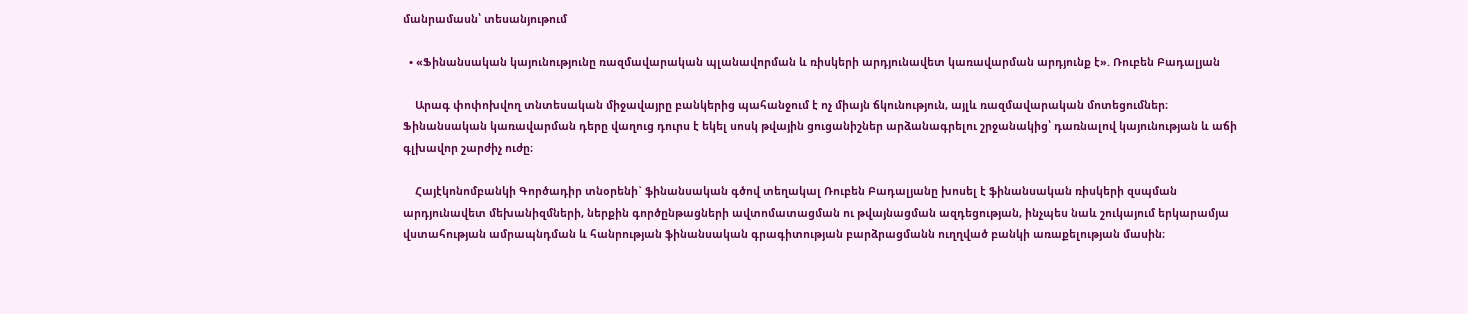մանրամասն՝ տեսանյութում

  • «Ֆինանսական կայունությունը ռազմավարական պլանավորման և ռիսկերի արդյունավետ կառավարման արդյունք է». Ռուբեն Բադալյան

    Արագ փոփոխվող տնտեսական միջավայրը բանկերից պահանջում է ոչ միայն ճկունություն, այլև ռազմավարական մոտեցումներ։ Ֆինանսական կառավարման դերը վաղուց դուրս է եկել սոսկ թվային ցուցանիշներ արձանագրելու շրջանակից՝ դառնալով կայունության և աճի գլխավոր շարժիչ ուժը։

    Հայէկոնոմբանկի Գործադիր տնօրենի` ֆինանսական գծով տեղակալ Ռուբեն Բադալյանը խոսել է ֆինանսական ռիսկերի զսպման արդյունավետ մեխանիզմների, ներքին գործընթացների ավտոմատացման ու թվայնացման ազդեցության, ինչպես նաև շուկայում երկարամյա վստահության ամրապնդման և հանրության ֆինանսական գրագիտության բարձրացմանն ուղղված բանկի առաքելության մասին։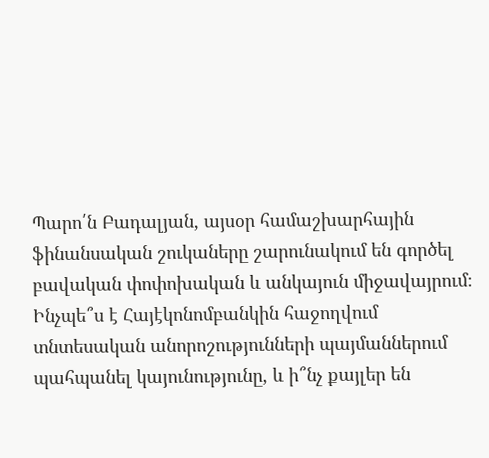Պարո՛ն Բադալյան, այսօր համաշխարհային ֆինանսական շուկաները շարունակում են գործել բավական փոփոխական և անկայուն միջավայրում։ Ինչպե՞ս է Հայէկոնոմբանկին հաջողվում տնտեսական անորոշությունների պայմաններում պահպանել կայունությունը, և ի՞նչ քայլեր են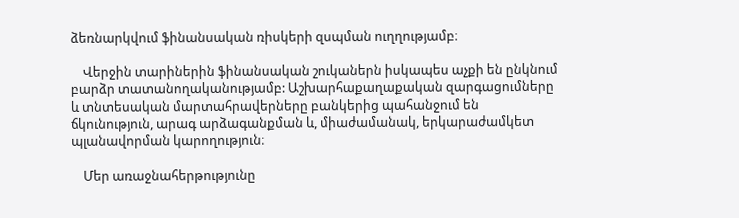ձեռնարկվում ֆինանսական ռիսկերի զսպման ուղղությամբ։

    Վերջին տարիներին ֆինանսական շուկաներն իսկապես աչքի են ընկնում բարձր տատանողականությամբ: Աշխարհաքաղաքական զարգացումները և տնտեսական մարտահրավերները բանկերից պահանջում են ճկունություն, արագ արձագանքման և, միաժամանակ, երկարաժամկետ պլանավորման կարողություն։

    Մեր առաջնահերթությունը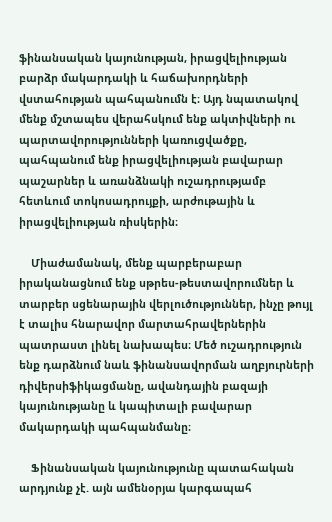ֆինանսական կայունության, իրացվելիության բարձր մակարդակի և հաճախորդների վստահության պահպանումն է։ Այդ նպատակով մենք մշտապես վերահսկում ենք ակտիվների ու պարտավորությունների կառուցվածքը, պահպանում ենք իրացվելիության բավարար պաշարներ և առանձնակի ուշադրությամբ հետևում տոկոսադրույքի, արժութային և իրացվելիության ռիսկերին։

    Միաժամանակ, մենք պարբերաբար իրականացնում ենք սթրես-թեստավորումներ և տարբեր սցենարային վերլուծություններ, ինչը թույլ է տալիս հնարավոր մարտահրավերներին պատրաստ լինել նախապես։ Մեծ ուշադրություն ենք դարձնում նաև ֆինանսավորման աղբյուրների դիվերսիֆիկացմանը, ավանդային բազայի կայունությանը և կապիտալի բավարար մակարդակի պահպանմանը։

    Ֆինանսական կայունությունը պատահական արդյունք չէ. այն ամենօրյա կարգապահ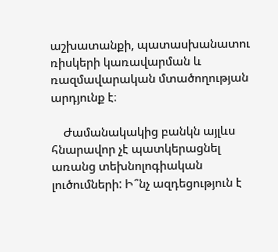աշխատանքի, պատասխանատու ռիսկերի կառավարման և ռազմավարական մտածողության արդյունք է։

    Ժամանակակից բանկն այլևս հնարավոր չէ պատկերացնել առանց տեխնոլոգիական լուծումների: Ի՞նչ ազդեցություն է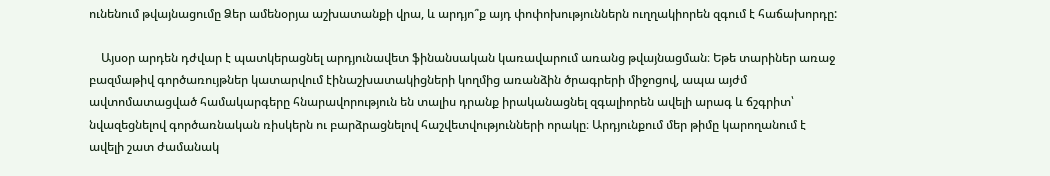ունենում թվայնացումը Ձեր ամենօրյա աշխատանքի վրա, և արդյո՞ք այդ փոփոխություններն ուղղակիորեն զգում է հաճախորդը:

    Այսօր արդեն դժվար է պատկերացնել արդյունավետ ֆինանսական կառավարում առանց թվայնացման։ Եթե տարիներ առաջ բազմաթիվ գործառույթներ կատարվում էինաշխատակիցների կողմից առանձին ծրագրերի միջոցով, ապա այժմ ավտոմատացված համակարգերը հնարավորություն են տալիս դրանք իրականացնել զգալիորեն ավելի արագ և ճշգրիտ՝ նվազեցնելով գործառնական ռիսկերն ու բարձրացնելով հաշվետվությունների որակը։ Արդյունքում մեր թիմը կարողանում է ավելի շատ ժամանակ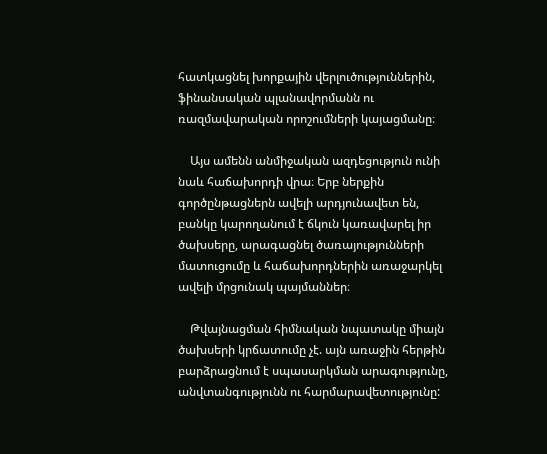հատկացնել խորքային վերլուծություններին, ֆինանսական պլանավորմանն ու ռազմավարական որոշումների կայացմանը։

    Այս ամենն անմիջական ազդեցություն ունի նաև հաճախորդի վրա։ Երբ ներքին գործընթացներն ավելի արդյունավետ են, բանկը կարողանում է ճկուն կառավարել իր ծախսերը, արագացնել ծառայությունների մատուցումը և հաճախորդներին առաջարկել ավելի մրցունակ պայմաններ։

    Թվայնացման հիմնական նպատակը միայն ծախսերի կրճատումը չէ. այն առաջին հերթին բարձրացնում է սպասարկման արագությունը, անվտանգությունն ու հարմարավետությունը: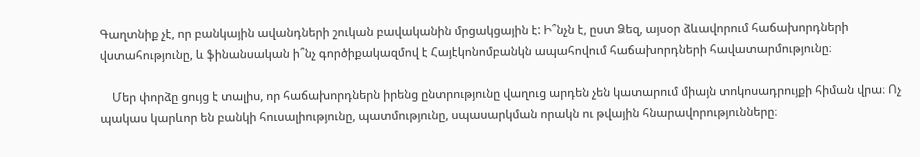Գաղտնիք չէ, որ բանկային ավանդների շուկան բավականին մրցակցային է: Ի՞նչն է, ըստ Ձեզ, այսօր ձևավորում հաճախորդների վստահությունը, և ֆինանսական ի՞նչ գործիքակազմով է Հայէկոնոմբանկն ապահովում հաճախորդների հավատարմությունը։

    Մեր փորձը ցույց է տալիս, որ հաճախորդներն իրենց ընտրությունը վաղուց արդեն չեն կատարում միայն տոկոսադրույքի հիման վրա։ Ոչ պակաս կարևոր են բանկի հուսալիությունը, պատմությունը, սպասարկման որակն ու թվային հնարավորությունները։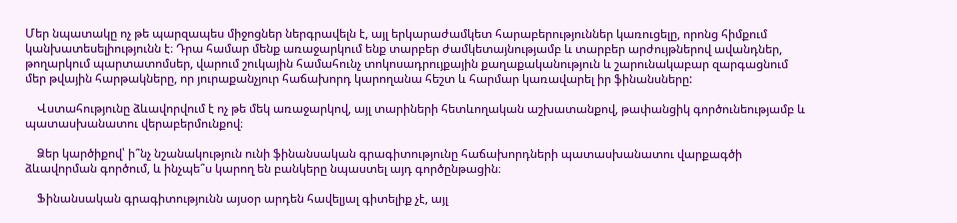Մեր նպատակը ոչ թե պարզապես միջոցներ ներգրավելն է, այլ երկարաժամկետ հարաբերություններ կառուցելը, որոնց հիմքում կանխատեսելիությունն է։ Դրա համար մենք առաջարկում ենք տարբեր ժամկետայնությամբ և տարբեր արժույթներով ավանդներ, թողարկում պարտատոմսեր, վարում շուկային համահունչ տոկոսադրույքային քաղաքականություն և շարունակաբար զարգացնում մեր թվային հարթակները, որ յուրաքանչյուր հաճախորդ կարողանա հեշտ և հարմար կառավարել իր ֆինանսները:

    Վստահությունը ձևավորվում է ոչ թե մեկ առաջարկով, այլ տարիների հետևողական աշխատանքով, թափանցիկ գործունեությամբ և պատասխանատու վերաբերմունքով։

    Ձեր կարծիքով՝ ի՞նչ նշանակություն ունի ֆինանսական գրագիտությունը հաճախորդների պատասխանատու վարքագծի ձևավորման գործում, և ինչպե՞ս կարող են բանկերը նպաստել այդ գործընթացին։

    Ֆինանսական գրագիտությունն այսօր արդեն հավելյալ գիտելիք չէ, այլ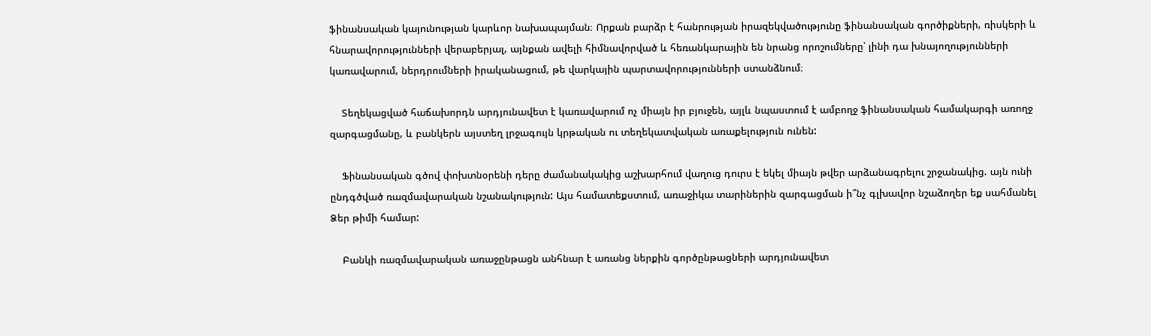ֆինանսական կայունության կարևոր նախապայման։ Որքան բարձր է հանրության իրազեկվածությունը ֆինանսական գործիքների, ռիսկերի և հնարավորությունների վերաբերյալ, այնքան ավելի հիմնավորված և հեռանկարային են նրանց որոշումները՝ լինի դա խնայողությունների կառավարում, ներդրումների իրականացում, թե վարկային պարտավորությունների ստանձնում։

    Տեղեկացված հաճախորդն արդյունավետ է կառավարում ոչ միայն իր բյուջեն, այլև նպաստում է ամբողջ ֆինանսական համակարգի առողջ զարգացմանը, և բանկերն այստեղ լրջագույն կրթական ու տեղեկատվական առաքելություն ունեն:

    Ֆինանսական գծով փոխտնօրենի դերը ժամանակակից աշխարհում վաղուց դուրս է եկել միայն թվեր արձանագրելու շրջանակից. այն ունի ընդգծված ռազմավարական նշանակություն: Այս համատեքստում, առաջիկա տարիներին զարգացման ի՞նչ գլխավոր նշաձողեր եք սահմանել Ձեր թիմի համար:

    Բանկի ռազմավարական առաջընթացն անհնար է առանց ներքին գործընթացների արդյունավետ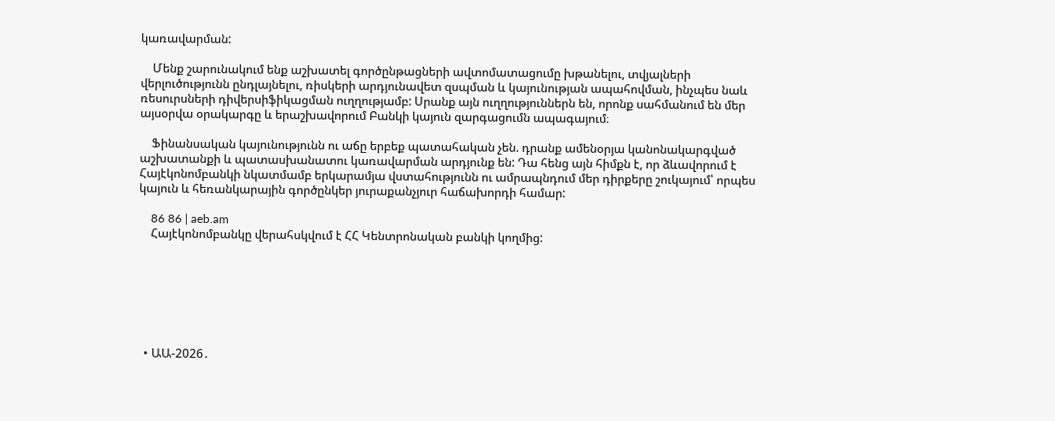կառավարման:

    Մենք շարունակում ենք աշխատել գործընթացների ավտոմատացումը խթանելու, տվյալների վերլուծությունն ընդլայնելու, ռիսկերի արդյունավետ զսպման և կայունության ապահովման, ինչպես նաև ռեսուրսների դիվերսիֆիկացման ուղղությամբ: Սրանք այն ուղղություններն են, որոնք սահմանում են մեր այսօրվա օրակարգը և երաշխավորում Բանկի կայուն զարգացումն ապագայում։

    Ֆինանսական կայունությունն ու աճը երբեք պատահական չեն. դրանք ամենօրյա կանոնակարգված աշխատանքի և պատասխանատու կառավարման արդյունք են: Դա հենց այն հիմքն է, որ ձևավորում է Հայէկոնոմբանկի նկատմամբ երկարամյա վստահությունն ու ամրապնդում մեր դիրքերը շուկայում՝ որպես կայուն և հեռանկարային գործընկեր յուրաքանչյուր հաճախորդի համար:

    86 86 | aeb.am
    Հայէկոնոմբանկը վերահսկվում է ՀՀ Կենտրոնական բանկի կողմից:







  • ԱԱ-2026․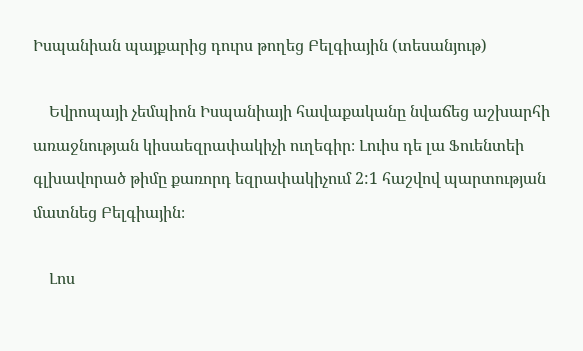Իսպանիան պայքարից դուրս թողեց Բելգիային (տեսանյութ)

    Եվրոպայի չեմպիոն Իսպանիայի հավաքականը նվաճեց աշխարհի առաջնության կիսաեզրափակիչի ուղեգիր։ Լուիս դե լա Ֆուենտեի գլխավորած թիմը քառորդ եզրափակիչում 2:1 հաշվով պարտության մատնեց Բելգիային։

    Լոս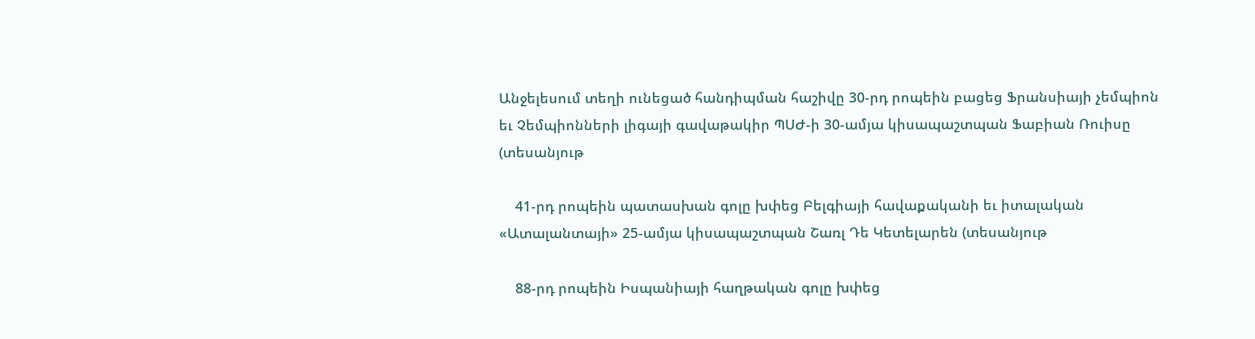Անջելեսում տեղի ունեցած հանդիպման հաշիվը 30-րդ րոպեին բացեց Ֆրանսիայի չեմպիոն եւ Չեմպիոնների լիգայի գավաթակիր ՊՍԺ-ի 30-ամյա կիսապաշտպան Ֆաբիան Ռուիսը (տեսանյութ

    41-րդ րոպեին պատասխան գոլը խփեց Բելգիայի հավաքականի եւ իտալական «Ատալանտայի» 25-ամյա կիսապաշտպան Շառլ Դե Կետելարեն (տեսանյութ

    88-րդ րոպեին Իսպանիայի հաղթական գոլը խփեց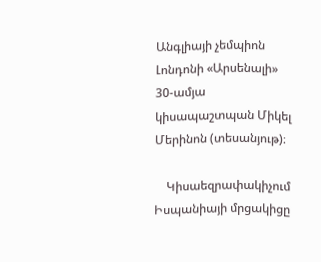Անգլիայի չեմպիոն Լոնդոնի «Արսենալի» 30-ամյա կիսապաշտպան Միկել Մերինոն (տեսանյութ)։

    Կիսաեզրափակիչում Իսպանիայի մրցակիցը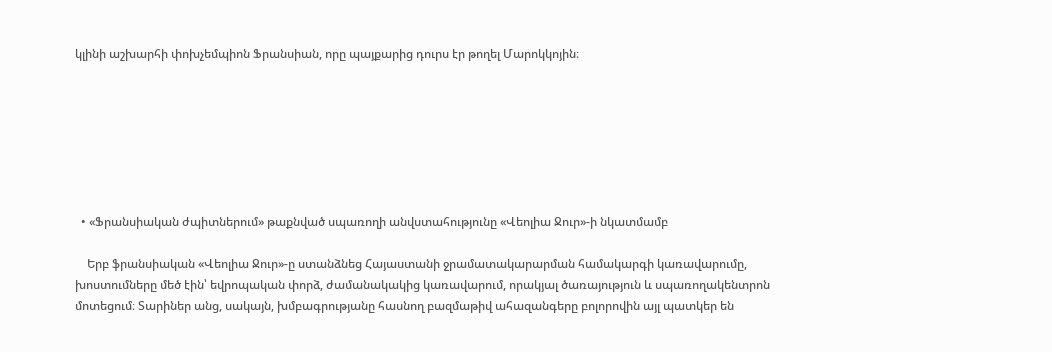կլինի աշխարհի փոխչեմպիոն Ֆրանսիան, որը պայքարից դուրս էր թողել Մարոկկոյին։







  • «Ֆրանսիական ժպիտներում» թաքնված սպառողի անվստահությունը «Վեոլիա Ջուր»-ի նկատմամբ

    Երբ ֆրանսիական «Վեոլիա Ջուր»-ը ստանձնեց Հայաստանի ջրամատակարարման համակարգի կառավարումը, խոստումները մեծ էին՝ եվրոպական փորձ, ժամանակակից կառավարում, որակյալ ծառայություն և սպառողակենտրոն մոտեցում։ Տարիներ անց, սակայն, խմբագրությանը հասնող բազմաթիվ ահազանգերը բոլորովին այլ պատկեր են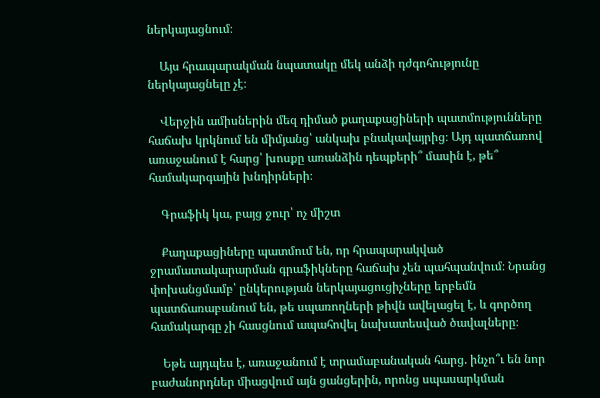ներկայացնում։

    Այս հրապարակման նպատակը մեկ անձի դժգոհությունը ներկայացնելը չէ։

    Վերջին ամիսներին մեզ դիմած քաղաքացիների պատմությունները հաճախ կրկնում են միմյանց՝ անկախ բնակավայրից։ Այդ պատճառով առաջանում է հարց՝ խոսքը առանձին դեպքերի՞ մասին է, թե՞ համակարգային խնդիրների։

    Գրաֆիկ կա, բայց ջուր՝ ոչ միշտ

    Քաղաքացիները պատմում են, որ հրապարակված ջրամատակարարման գրաֆիկները հաճախ չեն պահպանվում։ Նրանց փոխանցմամբ՝ ընկերության ներկայացուցիչները երբեմն պատճառաբանում են, թե սպառողների թիվն ավելացել է, և գործող համակարգը չի հասցնում ապահովել նախատեսված ծավալները։

    Եթե այդպես է, առաջանում է տրամաբանական հարց. ինչո՞ւ են նոր բաժանորդներ միացվում այն ցանցերին, որոնց սպասարկման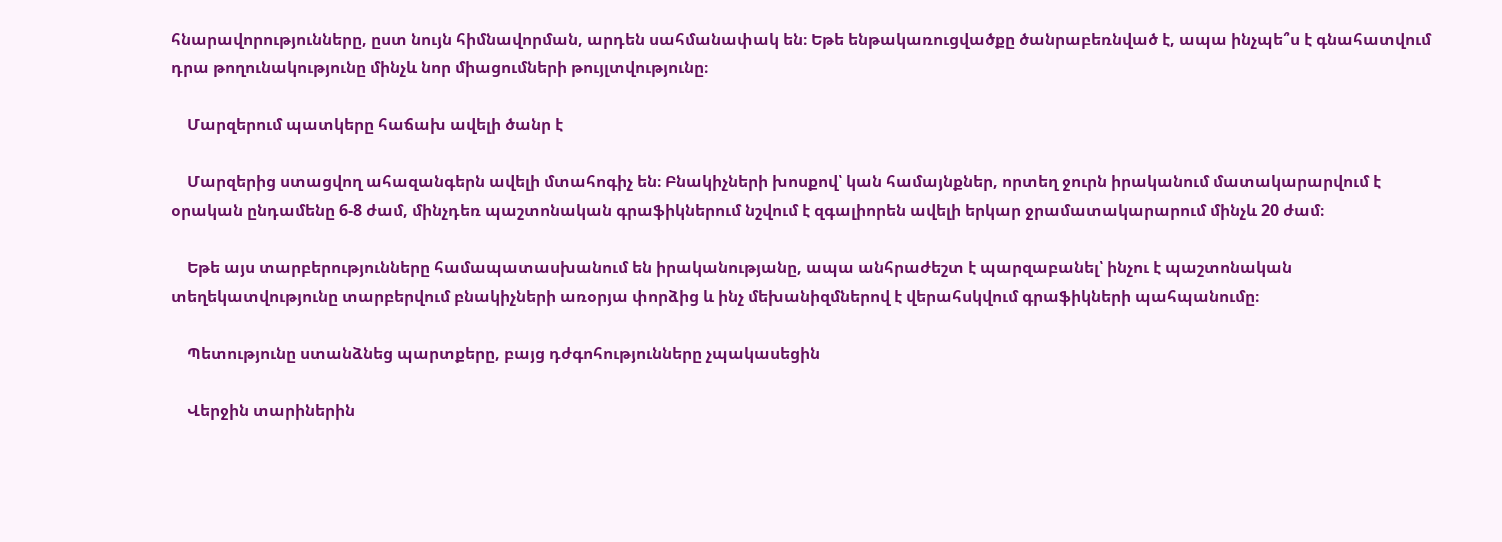հնարավորությունները, ըստ նույն հիմնավորման, արդեն սահմանափակ են։ Եթե ենթակառուցվածքը ծանրաբեռնված է, ապա ինչպե՞ս է գնահատվում դրա թողունակությունը մինչև նոր միացումների թույլտվությունը։

    Մարզերում պատկերը հաճախ ավելի ծանր է

    Մարզերից ստացվող ահազանգերն ավելի մտահոգիչ են։ Բնակիչների խոսքով՝ կան համայնքներ, որտեղ ջուրն իրականում մատակարարվում է օրական ընդամենը 6-8 ժամ, մինչդեռ պաշտոնական գրաֆիկներում նշվում է զգալիորեն ավելի երկար ջրամատակարարում մինչև 20 ժամ։

    Եթե այս տարբերությունները համապատասխանում են իրականությանը, ապա անհրաժեշտ է պարզաբանել՝ ինչու է պաշտոնական տեղեկատվությունը տարբերվում բնակիչների առօրյա փորձից և ինչ մեխանիզմներով է վերահսկվում գրաֆիկների պահպանումը։

    Պետությունը ստանձնեց պարտքերը, բայց դժգոհությունները չպակասեցին

    Վերջին տարիներին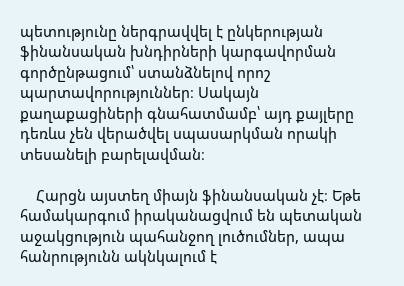պետությունը ներգրավվել է ընկերության ֆինանսական խնդիրների կարգավորման գործընթացում՝ ստանձնելով որոշ պարտավորություններ։ Սակայն քաղաքացիների գնահատմամբ՝ այդ քայլերը դեռևս չեն վերածվել սպասարկման որակի տեսանելի բարելավման։

    Հարցն այստեղ միայն ֆինանսական չէ։ Եթե համակարգում իրականացվում են պետական աջակցություն պահանջող լուծումներ, ապա հանրությունն ակնկալում է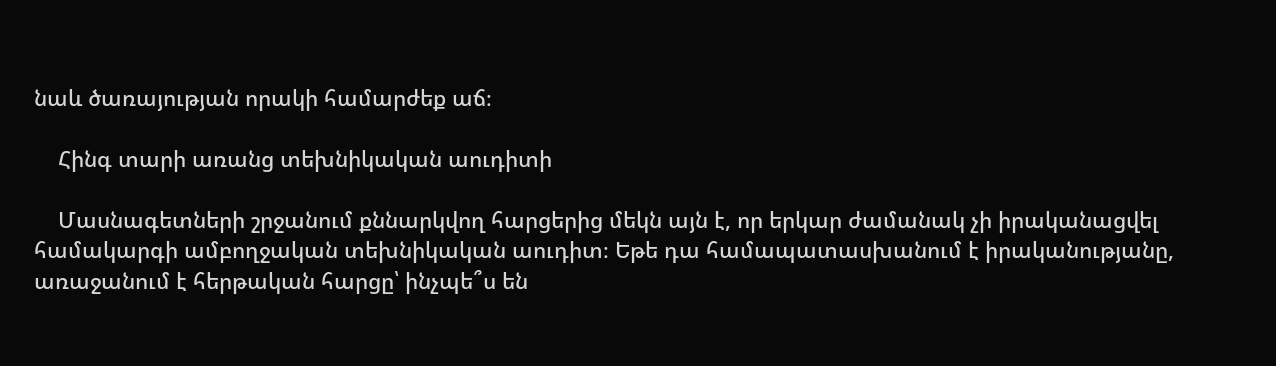նաև ծառայության որակի համարժեք աճ։

    Հինգ տարի առանց տեխնիկական աուդիտի

    Մասնագետների շրջանում քննարկվող հարցերից մեկն այն է, որ երկար ժամանակ չի իրականացվել համակարգի ամբողջական տեխնիկական աուդիտ։ Եթե դա համապատասխանում է իրականությանը, առաջանում է հերթական հարցը՝ ինչպե՞ս են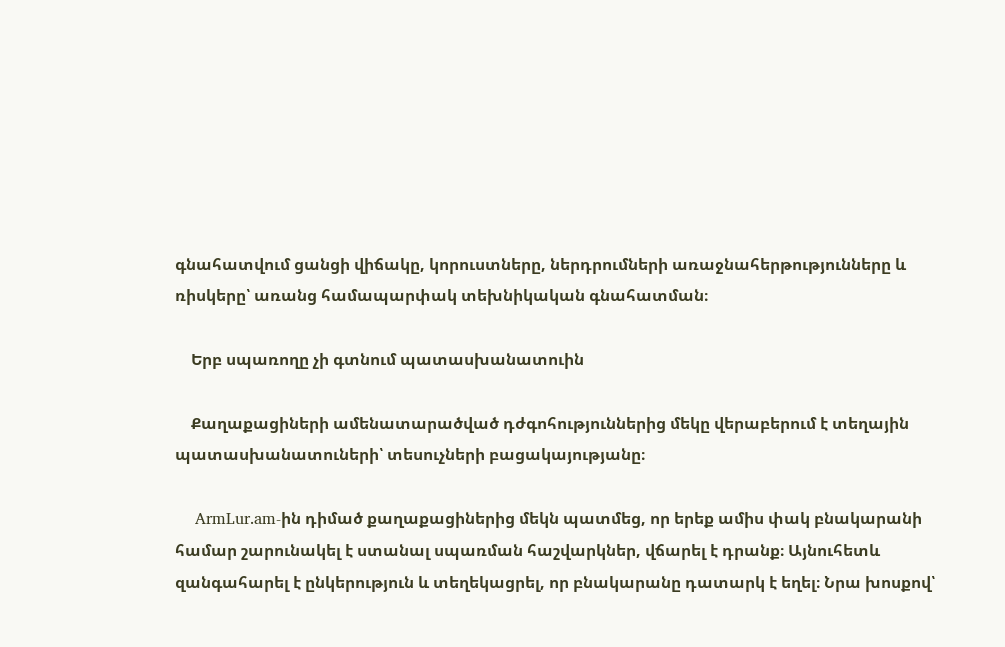գնահատվում ցանցի վիճակը, կորուստները, ներդրումների առաջնահերթությունները և ռիսկերը՝ առանց համապարփակ տեխնիկական գնահատման։

    Երբ սպառողը չի գտնում պատասխանատուին

    Քաղաքացիների ամենատարածված դժգոհություններից մեկը վերաբերում է տեղային պատասխանատուների՝ տեսուչների բացակայությանը։

    ArmLur.am-ին դիմած քաղաքացիներից մեկն պատմեց, որ երեք ամիս փակ բնակարանի համար շարունակել է ստանալ սպառման հաշվարկներ, վճարել է դրանք։ Այնուհետև զանգահարել է ընկերություն և տեղեկացրել, որ բնակարանը դատարկ է եղել։ Նրա խոսքով՝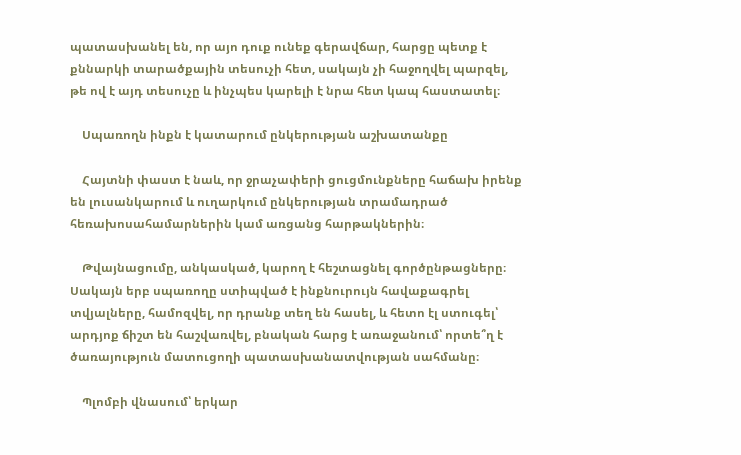պատասխանել են, որ այո դուք ունեք գերավճար, հարցը պետք է քննարկի տարածքային տեսուչի հետ, սակայն չի հաջողվել պարզել, թե ով է այդ տեսուչը և ինչպես կարելի է նրա հետ կապ հաստատել։

    Սպառողն ինքն է կատարում ընկերության աշխատանքը

    Հայտնի փաստ է նաև, որ ջրաչափերի ցուցմունքները հաճախ իրենք են լուսանկարում և ուղարկում ընկերության տրամադրած հեռախոսահամարներին կամ առցանց հարթակներին։

    Թվայնացումը, անկասկած, կարող է հեշտացնել գործընթացները։ Սակայն երբ սպառողը ստիպված է ինքնուրույն հավաքագրել տվյալները, համոզվել, որ դրանք տեղ են հասել, և հետո էլ ստուգել՝ արդյոք ճիշտ են հաշվառվել, բնական հարց է առաջանում՝ որտե՞ղ է ծառայություն մատուցողի պատասխանատվության սահմանը։

    Պլոմբի վնասում՝ երկար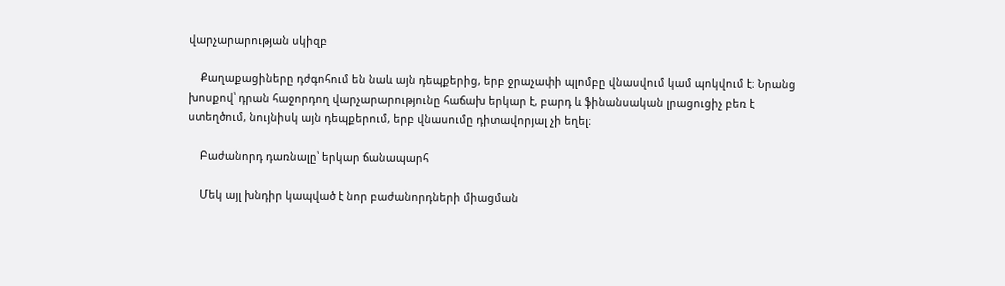վարչարարության սկիզբ

    Քաղաքացիները դժգոհում են նաև այն դեպքերից, երբ ջրաչափի պլոմբը վնասվում կամ պոկվում է։ Նրանց խոսքով՝ դրան հաջորդող վարչարարությունը հաճախ երկար է, բարդ և ֆինանսական լրացուցիչ բեռ է ստեղծում, նույնիսկ այն դեպքերում, երբ վնասումը դիտավորյալ չի եղել։

    Բաժանորդ դառնալը՝ երկար ճանապարհ

    Մեկ այլ խնդիր կապված է նոր բաժանորդների միացման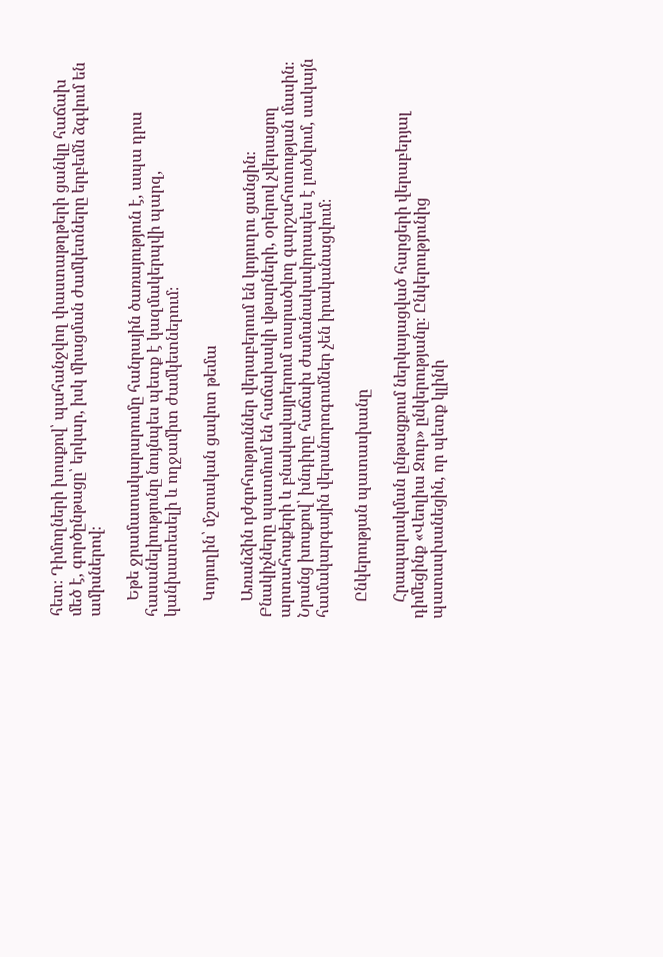հետ։ Դիմողների խոսքով՝ պահանջվող փաստաթղթերի ցանկը հաճախ մեծ է, գործընթացը՝ երկար, իսկ միացման ժամկետները երբեմն ձգվում են ամիսներով։

    Եթե ջրամատակարարումը հանրային ծառայություն է, ապա դրա հասանելիությունը նույնպես պետք է կազմակերպվի պարզ, կանխատեսելի և ողջամիտ ժամկետներում։

    Կոյուղին՝ մշտական ցավոտ թեմա

    Առանձին դժգոհություններ վերաբերում են կոյուղու ցանցին։ Բնակիչները պատմում են հաճախակի վթարների, օրերով չվերացող արտահոսքերի և բնակավայրերում տարածվող գարշահոտության մասին։ Նրանց խոսքով՝ խնդիրը հաճախ ժամանակավորապես է լուծվում, սակայն համակարգային վերանորոգումներ չեն իրականացվում։

    Ընկերության պատասխանը

    Հրապարակման ընթացքում ներկայացված հարցերի վերաբերյալ դիմեցինք «Վեոլիա Ջուր» ընկերությանը։ Ընկերությունից պատասխանեցին, որ պետք կլինի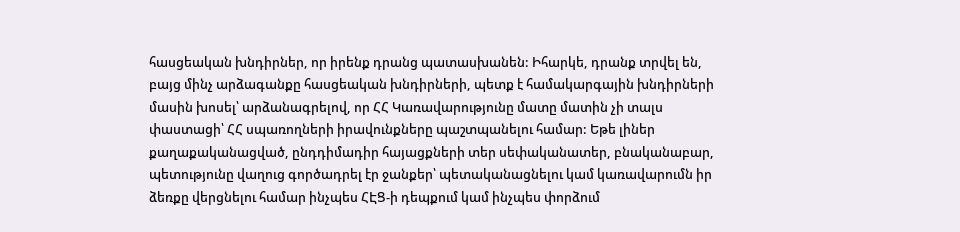հասցեական խնդիրներ, որ իրենք դրանց պատասխանեն: Իհարկե, դրանք տրվել են, բայց մինչ արձագանքը հասցեական խնդիրների, պետք է համակարգային խնդիրների մասին խոսել՝ արձանագրելով, որ ՀՀ Կառավարությունը մատը մատին չի տալս փաստացի՝ ՀՀ սպառողների իրավունքները պաշտպանելու համար: Եթե լիներ քաղաքականացված, ընդդիմադիր հայացքների տեր սեփականատեր, բնականաբար, պետությունը վաղուց գործադրել էր ջանքեր՝ պետականացնելու կամ կառավարումն իր ձեռքը վերցնելու համար ինչպես ՀԷՑ-ի դեպքում կամ ինչպես փորձում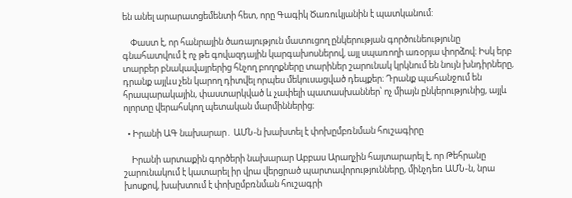են անել արարատցեմենտի հետ, որը Գագիկ Ծառուկյանին է պատկանում:

    Փաստ է, որ հանրային ծառայություն մատուցող ընկերության գործունեությունը գնահատվում է ոչ թե գովազդային կարգախոսներով, այլ սպառողի առօրյա փորձով։ Իսկ երբ տարբեր բնակավայրերից հնչող բողոքները տարիներ շարունակ կրկնում են նույն խնդիրները, դրանք այլևս չեն կարող դիտվել որպես մեկուսացված դեպքեր։ Դրանք պահանջում են հրապարակային, փաստարկված և չափելի պատասխաններ՝ ոչ միայն ընկերությունից, այլև ոլորտը վերահսկող պետական մարմիններից։

  • Իրանի ԱԳ նախարար․ ԱՄՆ-ն խախտել է փոխըմբռնման հուշագիրը

    Իրանի արտաքին գործերի նախարար Աբբաս Արաղչին հայտարարել է, որ Թեհրանը շարունակում է կատարել իր վրա վերցրած պարտավորությունները, մինչդեռ ԱՄՆ-ն, նրա խոսքով, խախտում է փոխըմբռնման հուշագրի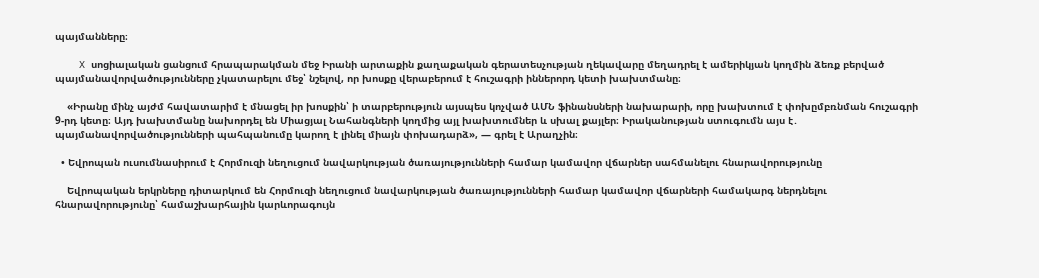պայմանները։

    X սոցիալական ցանցում հրապարակման մեջ Իրանի արտաքին քաղաքական գերատեսչության ղեկավարը մեղադրել է ամերիկյան կողմին ձեռք բերված պայմանավորվածությունները չկատարելու մեջ՝ նշելով, որ խոսքը վերաբերում է հուշագրի իններորդ կետի խախտմանը։

    «Իրանը մինչ այժմ հավատարիմ է մնացել իր խոսքին՝ ի տարբերություն այսպես կոչված ԱՄՆ ֆինանսների նախարարի, որը խախտում է փոխըմբռնման հուշագրի 9-րդ կետը։ Այդ խախտմանը նախորդել են Միացյալ Նահանգների կողմից այլ խախտումներ և սխալ քայլեր։ Իրականության ստուգումն այս է․ պայմանավորվածությունների պահպանումը կարող է լինել միայն փոխադարձ», — գրել է Արաղչին։

  • Եվրոպան ուսումնասիրում է Հորմուզի նեղուցում նավարկության ծառայությունների համար կամավոր վճարներ սահմանելու հնարավորությունը

    Եվրոպական երկրները դիտարկում են Հորմուզի նեղուցում նավարկության ծառայությունների համար կամավոր վճարների համակարգ ներդնելու հնարավորությունը՝ համաշխարհային կարևորագույն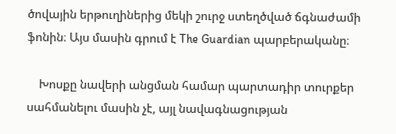ծովային երթուղիներից մեկի շուրջ ստեղծված ճգնաժամի ֆոնին։ Այս մասին գրում է The Guardian պարբերականը։

    Խոսքը նավերի անցման համար պարտադիր տուրքեր սահմանելու մասին չէ, այլ նավագնացության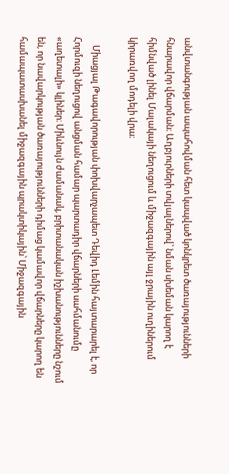անվտանգության ապահովման հետ կապված կոնկրետ ծառայությունների հնարավոր վճարման։ Աղբյուրների տվյալներով՝ նման սխեման կարող է հիմնված լինել Մալակայի նեղուցում և միջազգային այլ ջրային ուղիներում կիրառվող մոդելի վրա։

    Միացյալ Թագավորության փոխվարչապետ Դեվիդ Լեմին հայտարարել է, որ Հորմուզի նեղուցով անցման համար պարտադիր վճարների սահմանումը «աղետալի» կլիներ։ Միևնույն ժամանակ, բրիտանական իշխանությունները նշում են, որ նավարկության ծառայությունների դիմաց կամավոր վճարները կարող են համապատասխանել միջազգային պրակտիկային՝ Միջազգային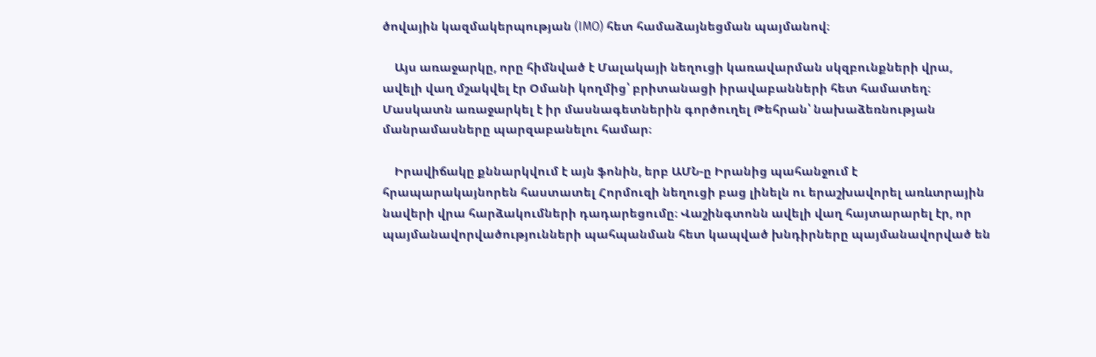ծովային կազմակերպության (IMO) հետ համաձայնեցման պայմանով։

    Այս առաջարկը, որը հիմնված է Մալակայի նեղուցի կառավարման սկզբունքների վրա, ավելի վաղ մշակվել էր Օմանի կողմից՝ բրիտանացի իրավաբանների հետ համատեղ։ Մասկատն առաջարկել է իր մասնագետներին գործուղել Թեհրան՝ նախաձեռնության մանրամասները պարզաբանելու համար։

    Իրավիճակը քննարկվում է այն ֆոնին, երբ ԱՄՆ-ը Իրանից պահանջում է հրապարակայնորեն հաստատել Հորմուզի նեղուցի բաց լինելն ու երաշխավորել առևտրային նավերի վրա հարձակումների դադարեցումը։ Վաշինգտոնն ավելի վաղ հայտարարել էր, որ պայմանավորվածությունների պահպանման հետ կապված խնդիրները պայմանավորված են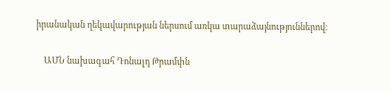իրանական ղեկավարության ներսում առկա տարաձայնություններով։

    ԱՄՆ նախագահ Դոնալդ Թրամփն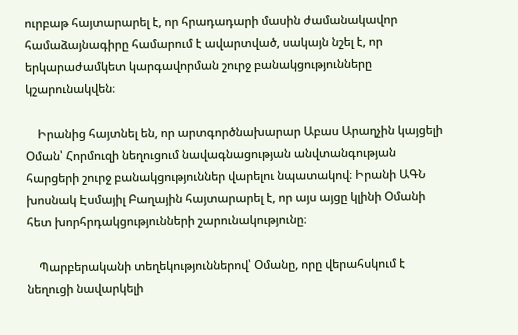ուրբաթ հայտարարել է, որ հրադադարի մասին ժամանակավոր համաձայնագիրը համարում է ավարտված, սակայն նշել է, որ երկարաժամկետ կարգավորման շուրջ բանակցությունները կշարունակվեն։

    Իրանից հայտնել են, որ արտգործնախարար Աբաս Արաղչին կայցելի Օման՝ Հորմուզի նեղուցում նավագնացության անվտանգության հարցերի շուրջ բանակցություններ վարելու նպատակով։ Իրանի ԱԳՆ խոսնակ Էսմայիլ Բաղային հայտարարել է, որ այս այցը կլինի Օմանի հետ խորհրդակցությունների շարունակությունը։

    Պարբերականի տեղեկություններով՝ Օմանը, որը վերահսկում է նեղուցի նավարկելի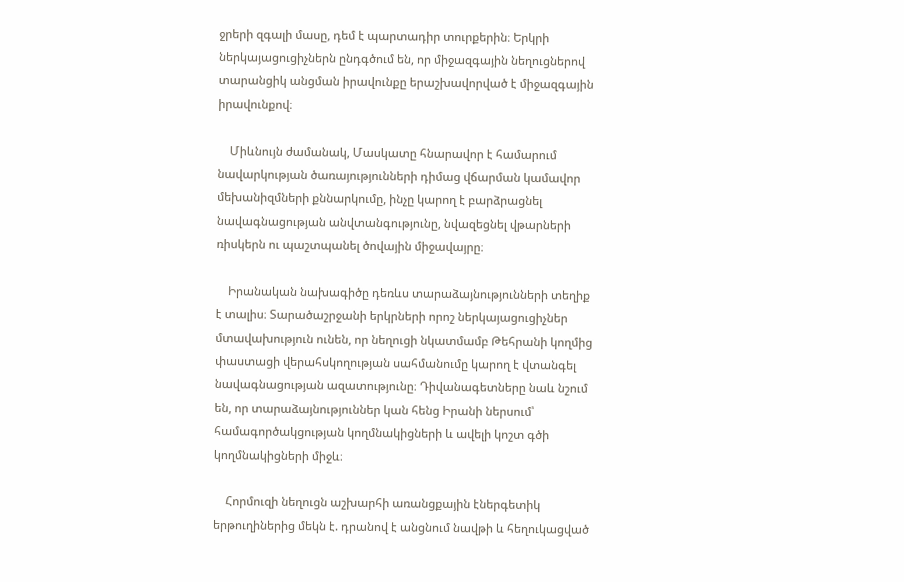ջրերի զգալի մասը, դեմ է պարտադիր տուրքերին։ Երկրի ներկայացուցիչներն ընդգծում են, որ միջազգային նեղուցներով տարանցիկ անցման իրավունքը երաշխավորված է միջազգային իրավունքով։

    Միևնույն ժամանակ, Մասկատը հնարավոր է համարում նավարկության ծառայությունների դիմաց վճարման կամավոր մեխանիզմների քննարկումը, ինչը կարող է բարձրացնել նավագնացության անվտանգությունը, նվազեցնել վթարների ռիսկերն ու պաշտպանել ծովային միջավայրը։

    Իրանական նախագիծը դեռևս տարաձայնությունների տեղիք է տալիս։ Տարածաշրջանի երկրների որոշ ներկայացուցիչներ մտավախություն ունեն, որ նեղուցի նկատմամբ Թեհրանի կողմից փաստացի վերահսկողության սահմանումը կարող է վտանգել նավագնացության ազատությունը։ Դիվանագետները նաև նշում են, որ տարաձայնություններ կան հենց Իրանի ներսում՝ համագործակցության կողմնակիցների և ավելի կոշտ գծի կողմնակիցների միջև։

    Հորմուզի նեղուցն աշխարհի առանցքային էներգետիկ երթուղիներից մեկն է. դրանով է անցնում նավթի և հեղուկացված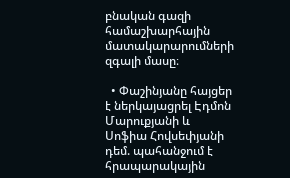բնական գազի համաշխարհային մատակարարումների զգալի մասը։

  • Փաշինյանը հայցեր է ներկայացրել Էդմոն Մարուքյանի և Սոֆիա Հովսեփյանի դեմ. պահանջում է հրապարակային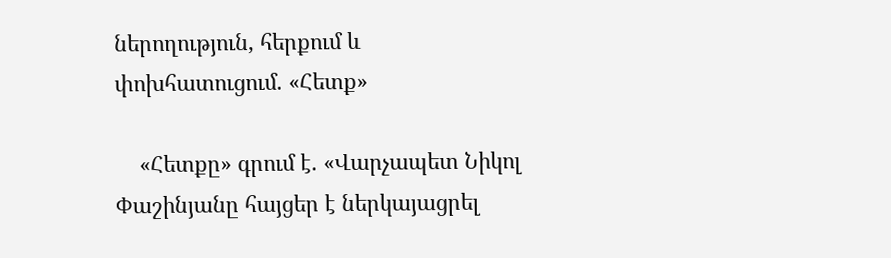ներողություն, հերքում և փոխհատուցում. «Հետք»

    «Հետքը» գրում է. «Վարչապետ Նիկոլ Փաշինյանը հայցեր է ներկայացրել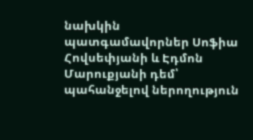նախկին պատգամավորներ Սոֆիա Հովսեփյանի և Էդմոն Մարուքյանի դեմ՝ պահանջելով ներողություն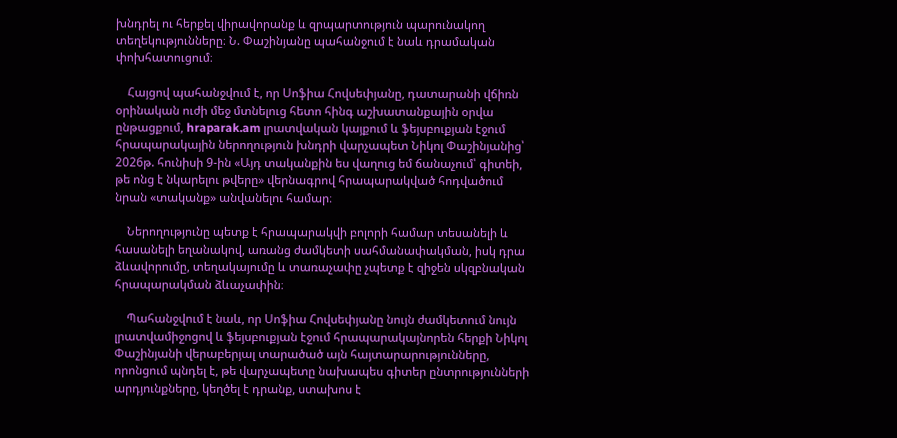խնդրել ու հերքել վիրավորանք և զրպարտություն պարունակող տեղեկությունները։ Ն. Փաշինյանը պահանջում է նաև դրամական փոխհատուցում։

    Հայցով պահանջվում է, որ Սոֆիա Հովսեփյանը, դատարանի վճիռն օրինական ուժի մեջ մտնելուց հետո հինգ աշխատանքային օրվա ընթացքում, hraparak.am լրատվական կայքում և ֆեյսբուքյան էջում հրապարակային ներողություն խնդրի վարչապետ Նիկոլ Փաշինյանից՝ 2026թ. հունիսի 9-ին «Այդ տականքին ես վաղուց եմ ճանաչում՝ գիտեի, թե ոնց է նկարելու թվերը» վերնագրով հրապարակված հոդվածում նրան «տականք» անվանելու համար։

    Ներողությունը պետք է հրապարակվի բոլորի համար տեսանելի և հասանելի եղանակով, առանց ժամկետի սահմանափակման, իսկ դրա ձևավորումը, տեղակայումը և տառաչափը չպետք է զիջեն սկզբնական հրապարակման ձևաչափին։

    Պահանջվում է նաև, որ Սոֆիա Հովսեփյանը նույն ժամկետում նույն լրատվամիջոցով և ֆեյսբուքյան էջում հրապարակայնորեն հերքի Նիկոլ Փաշինյանի վերաբերյալ տարածած այն հայտարարությունները, որոնցում պնդել է, թե վարչապետը նախապես գիտեր ընտրությունների արդյունքները, կեղծել է դրանք, ստախոս է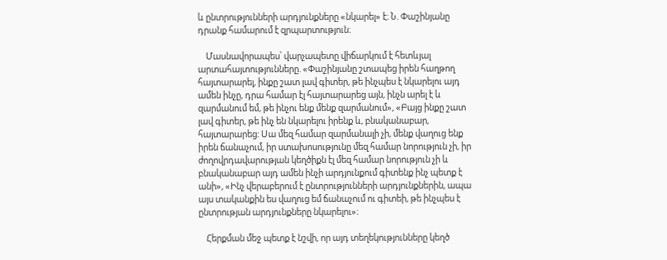և ընտրությունների արդյունքները «նկարել» է։ Ն. Փաշինյանը դրանք համարում է զրպարտություն։

    Մասնավորապես՝ վարչապետը վիճարկում է հետևյալ արտահայտությունները. «Փաշինյանը շտապեց իրեն հաղթող հայտարարել, ինքը շատ լավ գիտեր, թե ինչպես է նկարելու այդ ամեն ինչը, դրա համար էլ հայտարարեց այն, ինչն արել է և զարմանում եմ, թե ինչու ենք մենք զարմանում», «Բայց ինքը շատ լավ գիտեր, թե ինչ են նկարելու իրենք և, բնականաբար, հայտարարեց: Սա մեզ համար զարմանալի չի, մենք վաղուց ենք իրեն ճանաչում, իր ստախոսությունը մեզ համար նորություն չի, իր ժողովրդավարության կեղծիքն էլ մեզ համար նորություն չի և բնականաբար այդ ամեն ինչի արդյունքում գիտենք ինչ պետք է անի», «Ինչ վերաբերում է ընտրությունների արդյունքներին, ապա այս տականքին ես վաղուց եմ ճանաչում ու գիտեի, թե ինչպես է ընտրության արդյունքները նկարելու»։

    Հերքման մեջ պետք է նշվի, որ այդ տեղեկությունները կեղծ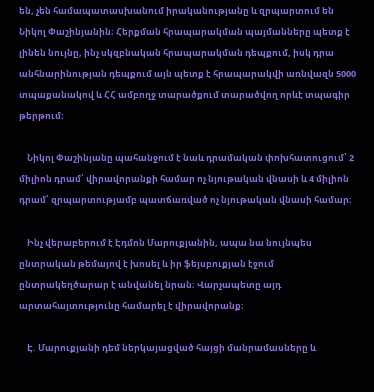են, չեն համապատասխանում իրականությանը և զրպարտում են Նիկոլ Փաշինյանին։ Հերքման հրապարակման պայմանները պետք է լինեն նույնը, ինչ սկզբնական հրապարակման դեպքում, իսկ դրա անհնարինության դեպքում այն պետք է հրապարակվի առնվազն 5000 տպաքանակով և ՀՀ ամբողջ տարածքում տարածվող որևէ տպագիր թերթում։

    Նիկոլ Փաշինյանը պահանջում է նաև դրամական փոխհատուցում՝ 2 միլիոն դրամ՝ վիրավորանքի համար ոչ նյութական վնասի և 4 միլիոն դրամ՝ զրպարտությամբ պատճառված ոչ նյութական վնասի համար։

    Ինչ վերաբերում է Էդմոն Մարուքյանին, ապա նա նույնպես ընտրական թեմայով է խոսել և իր ֆեյսբուքյան էջում ընտրակեղծարար է անվանել նրան։ Վարչապետը այդ արտահայտությունը համարել է վիրավորանք։

    Է. Մարուքյանի դեմ ներկայացված հայցի մանրամասները և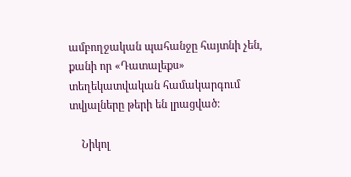ամբողջական պահանջը հայտնի չեն, քանի որ «Դատալեքս» տեղեկատվական համակարգում տվյալները թերի են լրացված։

    Նիկոլ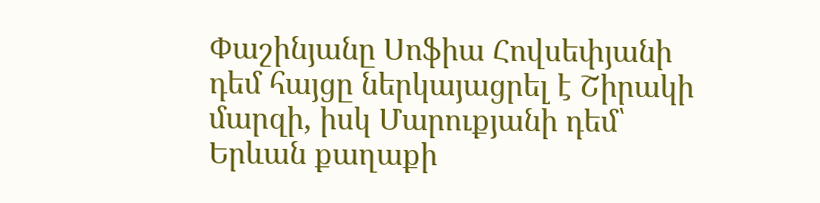Փաշինյանը Սոֆիա Հովսեփյանի դեմ հայցը ներկայացրել է Շիրակի մարզի, իսկ Մարուքյանի դեմ՝ Երևան քաղաքի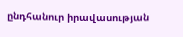ընդհանուր իրավասության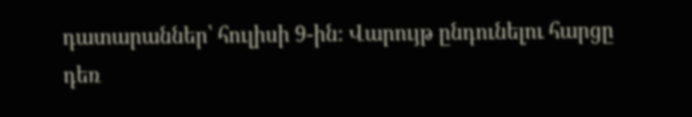դատարաններ՝ հուլիսի 9-ին։ Վարույթ ընդունելու հարցը դեռ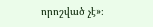որոշված չէ»։